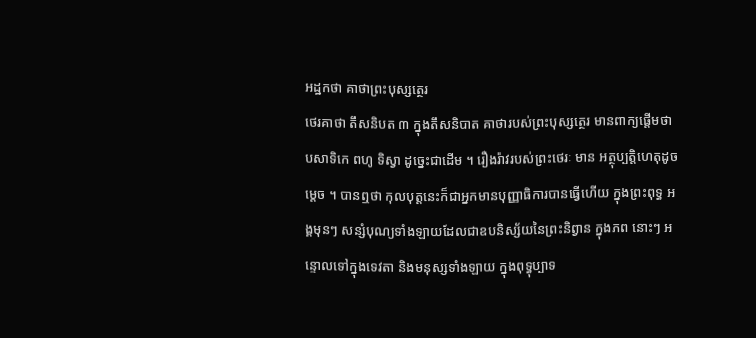អដ្ឋកថា គាថាព្រះបុស្សត្ថេរ
ថេរគាថា តឹសនិបត ៣ ក្នុងតឹសនិបាត គាថារបស់ព្រះបុស្សត្ថេរ មានពាក្យផ្តើមថា បសាទិកេ ពហូ ទិស្វា ដូច្នេះជាដើម ។ រឿងរ៉ាវរបស់ព្រះថេរៈ មាន អត្ថុប្បត្តិហេតុដូចម្តេច ។ បានឮថា កុលបុត្តនេះក៏ជាអ្នកមានបុញ្ញាធិការបានធ្វើហើយ ក្នុងព្រះពុទ្ធ អង្គមុនៗ សន្សំបុណ្យទាំងឡាយដែលជាឧបនិស្ស័យនៃព្រះនិព្វាន ក្នុងភព នោះៗ អន្ទោលទៅក្នុងទេវតា និងមនុស្សទាំងឡាយ ក្នុងពុទ្ធុប្បាទ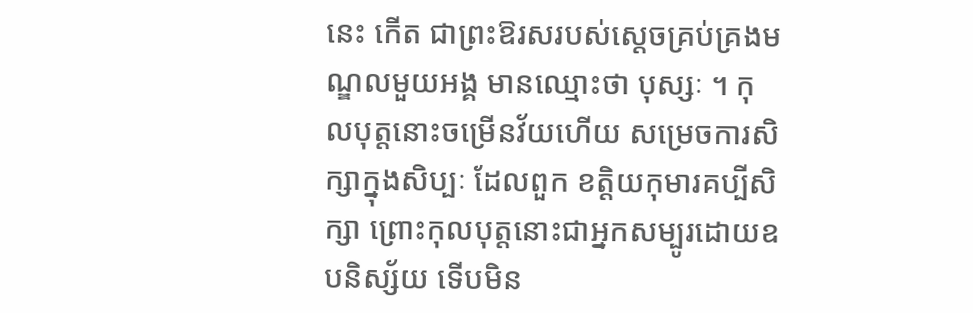នេះ កើត ជាព្រះឱរសរបស់ស្តេចគ្រប់គ្រងមណ្ឌលមួយអង្គ មានឈ្មោះថា បុស្សៈ ។ កុលបុត្តនោះចម្រើនវ័យហើយ សម្រេចការសិក្សាក្នុងសិប្បៈ ដែលពួក ខត្តិយកុមារគប្បីសិក្សា ព្រោះកុលបុត្តនោះជាអ្នកសម្បូរដោយឧបនិស្ស័យ ទើបមិន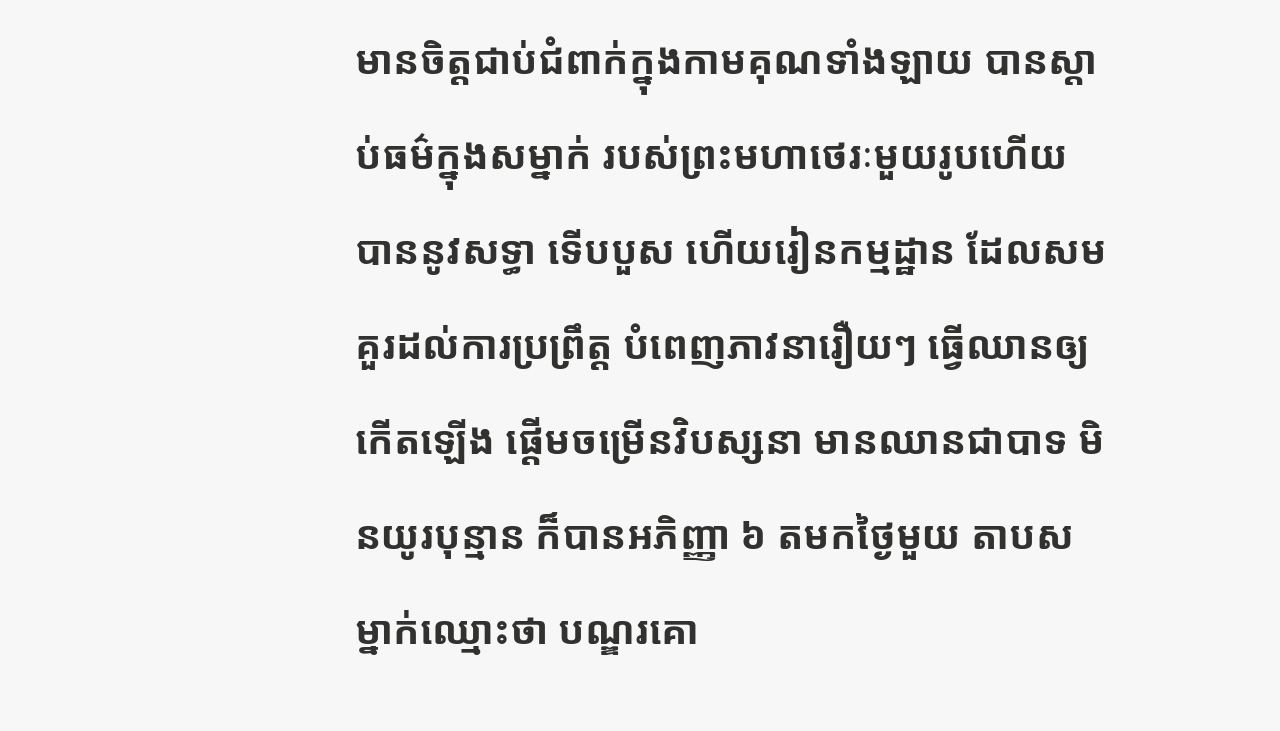មានចិត្តជាប់ជំពាក់ក្នុងកាមគុណទាំងឡាយ បានស្តាប់ធម៌ក្នុងសម្នាក់ របស់ព្រះមហាថេរៈមួយរូបហើយ បាននូវសទ្ធា ទើបបួស ហើយរៀនកម្មដ្ឋាន ដែលសមគួរដល់ការប្រព្រឹត្ត បំពេញភាវនារឿយៗ ធ្វើឈានឲ្យកើតឡើង ផ្តើមចម្រើនវិបស្សនា មានឈានជាបាទ មិនយូរបុន្មាន ក៏បានអភិញ្ញា ៦ តមកថ្ងៃមួយ តាបសម្នាក់ឈ្មោះថា បណ្ឌរគោ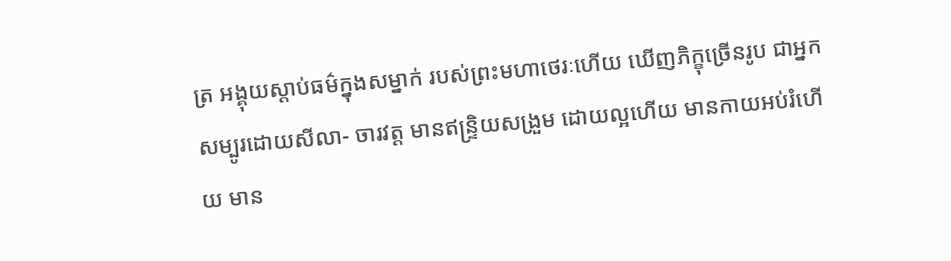ត្រ អង្គុយស្តាប់ធម៌ក្នុងសម្នាក់ របស់ព្រះមហាថេរៈហើយ ឃើញភិក្ខុច្រើនរូប ជាអ្នកសម្បូរដោយសីលា- ចារវត្ត មានឥន្ទ្រិយសង្រួម ដោយល្អហើយ មានកាយអប់រំហើយ មាន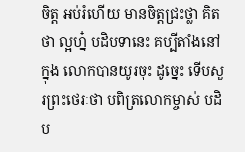ចិត្ត អប់រំហើយ មានចិត្តជ្រះថ្លា គិតថា ល្អហ្ន៎ បដិបទានេះ គប្បីតាំងនៅក្នុង លោកបានយូរចុះ ដូច្នេះ ទើបសួរព្រះថេរៈថា បពិត្រលោកម្ចាស់ បដិប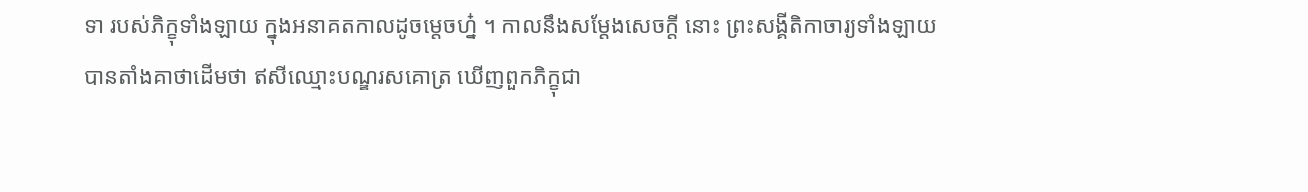ទា របស់ភិក្ខុទាំងឡាយ ក្នុងអនាគតកាលដូចម្តេចហ្ន៎ ។ កាលនឹងសម្តែងសេចក្តី នោះ ព្រះសង្គីតិកាចារ្យទាំងឡាយ បានតាំងគាថាដើមថា ឥសីឈ្មោះបណ្ឌរសគោត្រ ឃើញពួកភិក្ខុជា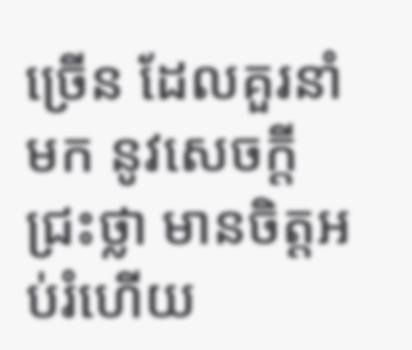ច្រើន ដែលគួរនាំមក នូវសេចក្តីជ្រះថ្លា មានចិត្តអប់រំហើយ